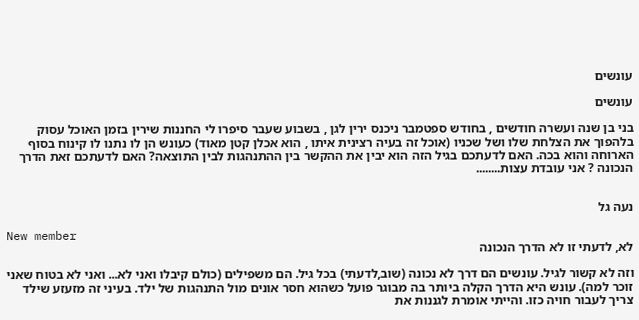עונשים

עונשים

בני בן שנה ועשרה חודשים , בחודש ספטמבר ניכנס ירין לגן , בשבוע שעבר סיפרו לי החננות שירין בזמן האוכל עסוק בלהפוך את הצלחת שלו ושל שכניו (אוכל זה בעיה רצינית איתו , הוא אכלן קטן מאוד) כעונש הן לו נתנו לו קינוח בסוף הארוחה והוא בכה. האם לדעתכם בגיל הזה הוא יבין את ההקשר בין ההתנהגות לבין התוצאה? האם לדעתכם זאת הדרך הנכונה ? אני עובדת עצות........


נעה גל

New member
לא, לדעתי זו לא הדרך הנכונה

וזה לא קשור לגיל. עונשים הם דרך לא נכונה (שוב,לדעתי) בכל גיל. הם משפילים (כולם קיבלו ואני לא... ואני לא בטוח שאני זוכר למה). עונש היא הדרך הקלה ביותר בה מבוגר פועל כשהוא חסר אונים מול התנהגות של ילד. בעיני זה מזעזע שילד צריך לעבור חויה כזו. והייתי אומרת לגננות את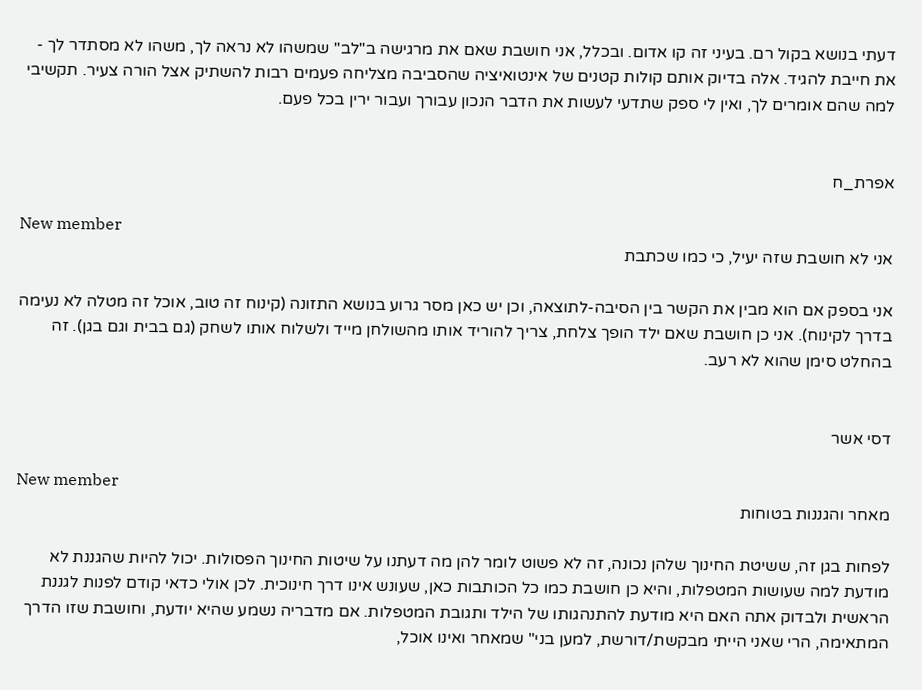דעתי בנושא בקול רם. בעיני זה קו אדום. ובכלל, אני חושבת שאם את מרגישה ב"לב" שמשהו לא נראה לך, משהו לא מסתדר לך - את חייבת להגיד. אלה בדיוק אותם קולות קטנים של אינטואיציה שהסביבה מצליחה פעמים רבות להשתיק אצל הורה צעיר. תקשיבי למה שהם אומרים לך, ואין לי ספק שתדעי לעשות את הדבר הנכון עבורך ועבור ירין בכל פעם.


אפרת_ח

New member
אני לא חושבת שזה יעיל, כי כמו שכתבת

אני בספק אם הוא מבין את הקשר בין הסיבה-לתוצאה, וכן יש כאן מסר גרוע בנושא התזונה (קינוח זה טוב, אוכל זה מטלה לא נעימה בדרך לקינוח). אני כן חושבת שאם ילד הופך צלחת, צריך להוריד אותו מהשולחן מייד ולשלוח אותו לשחק (גם בבית וגם בגן). זה בהחלט סימן שהוא לא רעב.


דסי אשר

New member
מאחר והגננות בטוחות

לפחות בגן זה, ששיטת החינוך שלהן נכונה, זה לא פשוט לומר להן מה דעתנו על שיטות החינוך הפסולות. יכול להיות שהגננת לא מודעת למה שעושות המטפלות, והיא כן חושבת כמו כל הכותבות כאן, שעונש אינו דרך חינוכית. לכן אולי כדאי קודם לפנות לגננת הראשית ולבדוק אתה האם היא מודעת להתנהגותו של הילד ותגובת המטפלות. אם מדבריה נשמע שהיא יודעת, וחושבת שזו הדרך המתאימה, הרי שאני הייתי מבקשת/דורשת, למען בני" שמאחר ואינו אוכל,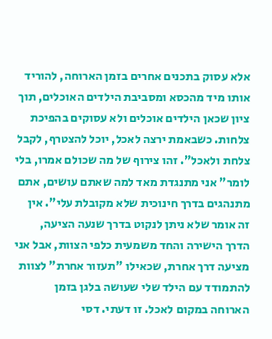אלא עסוק בתכנים אחרים בזמן הארוחה, להוריד אותו מיד מהכסא ומסביבת הילדים האוכלים, תוך ציון שכאן הילדים אוכלים ולא עסוקים בהפיכת צלחות. כשבאמת ירצה לאכל, יוכל להצטרף, לקבל צלחת ולאכל". זהו צירוף של מה שכולם אמרו, בלי לומר" אני מתנגדת מאד למה שאתם עושים, אתם מתנהגים בדרך חינוכית שלא מקובלת עלי". אין זה אומר שלא ניתן לנקוט בדרך שנעה הציעה, הדרך הישירה והחד משמעית כלפי הצוות, אבל אני מציעה דרך אחרת, שכאילו "תעזור אחרת" לצוות להתמודד עם הילד שלי שעושה בלגן בזמן הארוחה במקום לאכל. זו דעתי. דסי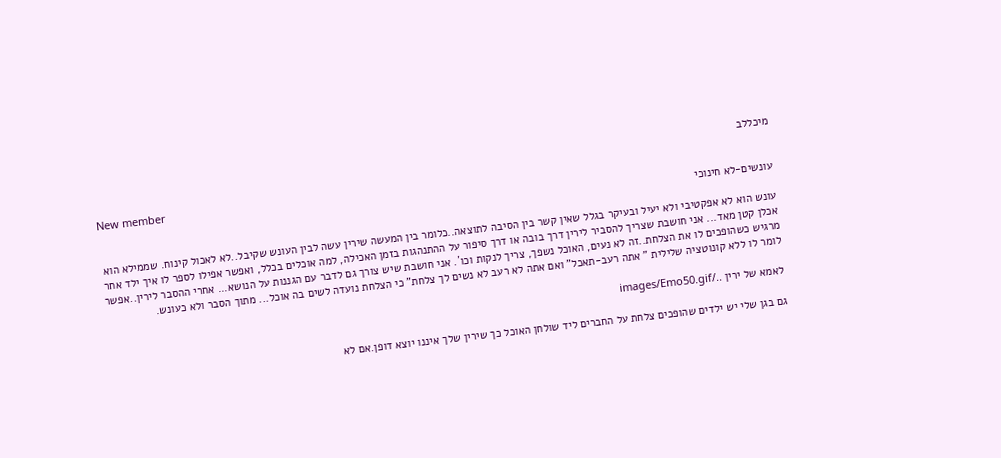מיכללב

New member
עונשים-לא חינוכי

עונש הוא לא אפקטיבי ולא יעיל ובעיקר בגלל שאין קשר בין הסיבה לתוצאה..כלומר בין המעשה שירין עשה לבין העונש שקיבל..לא לאכול קינוח. שממילא הוא אכלן קטן מאד... אני חושבת שצריך להסביר לירין דרך בובה או דרך סיפור על ההתנהגות בזמן האכילה, למה אוכלים בכלל, ואפשר אפילו לספר לו איך ילד אחר מרגיש כשהופכים לו את הצלחת..זה לא נעים, האוכל נשפך, צריך לנקות וכו´. אני חושבת שיש צורך גם לדבר עם הגננות על הנושא... אחרי ההסבר לירין..אפשר לומר לו ללא קונוטציה שלילית " אתה רעב-תאכל" ואם אתה לא רעב לא נשים לך צלחת" כי הצלחת נועדה לשים בה אוכל... מתוך הסבר ולא כעונש.

לאמא של ירין ../images/Emo50.gif

גם בגן שלי יש ילדים שהופכים צלחת על החברים ליד שולחן האוכל כך שירין שלך איננו יוצא דופן.אם לא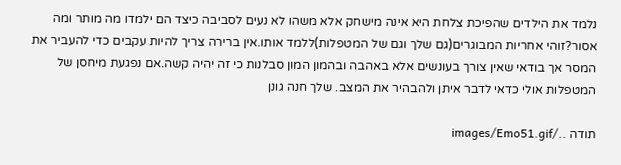נלמד את הילדים שהפיכת צלחת היא אינה מישחק אלא משהו לא נעים לסביבה כיצד הם ילמדו מה מותר ומה אסור?זוהי אחריות המבוגרים(גם שלך וגם של המטפלות)ללמד אותו.אין ברירה צריך להיות עקבים כדי להעביר את המסר אך בודאי שאין צורך בעונשים אלא באהבה ובהמון המון סבלנות כי זה יהיה קשה.אם נפגעת מיחסן של המטפלות אולי כדאי לדבר איתן ולהבהיר את המצב. שלך חנה גונן

תודה ../images/Emo51.gif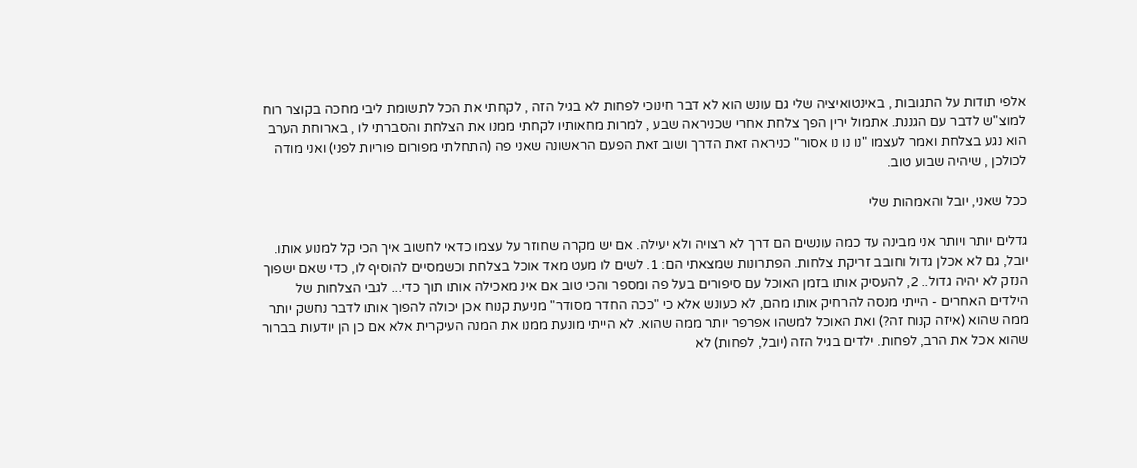אלפי תודות על התגובות , באינטואיציה שלי גם עונש הוא לא דבר חינוכי לפחות לא בגיל הזה , לקחתי את הכל לתשומת ליבי מחכה בקוצר רוח למוצ"ש לדבר עם הגננת. אתמול ירין הפך צלחת אחרי שכניראה שבע , למרות מחאותיו לקחתי ממנו את הצלחת והסברתי לו , בארוחת הערב הוא נגע בצלחת ואמר לעצמו "נו נו נו אסור" כניראה זאת הדרך ושוב זאת הפעם הראשונה שאני פה (התחלתי מפורום פוריות לפני) ואני מודה לכולכן , שיהיה שבוע טוב.

ככל שאני, יובל והאמהות שלי

גדלים יותר ויותר אני מבינה עד כמה עונשים הם דרך לא רצויה ולא יעילה. אם יש מקרה שחוזר על עצמו כדאי לחשוב איך הכי קל למנוע אותו. יובל, גם לא אכלן גדול וחובב זריקת צלחות. הפתרונות שמצאתי הם: 1. לשים לו מעט מאד אוכל בצלחת וכשמסיים להוסיף לו, כדי שאם ישפוך הנזק לא יהיה גדול.. 2, להעסיק אותו בזמן האוכל עם סיפורים בעל פה ומספר והכי טוב אם אינ מאכילה אותו תוך כדי... לגבי הצלחות של הילדים האחרים - הייתי מנסה להרחיק אותו מהם, לא כעונש אלא כי "ככה החדר מסודר" מניעת קנוח אכן יכולה להפוך אותו לדבר נחשק יותר ממה שהוא (איזה קנוח זה?) ואת האוכל למשהו אפרפר יותר ממה שהוא. לא הייתי מונעת ממנו את המנה העיקרית אלא אם כן הן יודעות בברור שהוא אכל את הרב, לפחות. ילדים בגיל הזה (יובל, לפחות) לא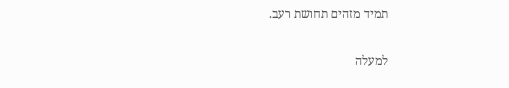תמיד מזהים תחושת רעב.

למעלה